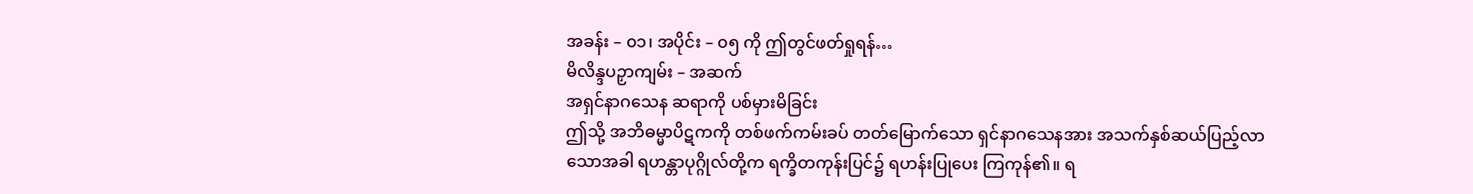အခန်း – ၀၁၊ အပိုင်း – ၀၅ ကို ဤတွင်ဖတ်ရှုရန်…
မိလိန္ဒပဉှာကျမ်း – အဆက်
အရှင်နာဂသေန ဆရာကို ပစ်မှားမိခြင်း
ဤသို့ အဘိဓမ္မာပိဋကကို တစ်ဖက်ကမ်းခပ် တတ်မြောက်သော ရှင်နာဂသေနအား အသက်နှစ်ဆယ်ပြည့်လာသောအခါ ရဟန္တာပုဂ္ဂိုလ်တို့က ရက္ခိတကုန်းပြင်၌ ရဟန်းပြုပေး ကြကုန်၏။ ရ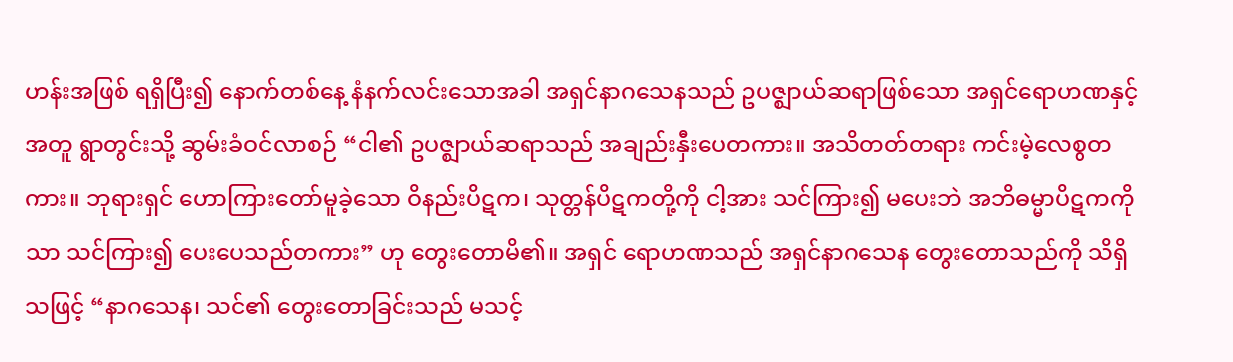ဟန်းအဖြစ် ရရှိပြီး၍ နောက်တစ်နေ့ နံနက်လင်းသောအခါ အရှင်နာဂသေနသည် ဥပဇ္ဈာယ်ဆရာဖြစ်သော အရှင်ရောဟဏနှင့်အတူ ရွာတွင်းသို့ ဆွမ်းခံဝင်လာစဉ် “ငါ၏ ဥပဇ္ဈာယ်ဆရာသည် အချည်းနှီးပေတကား။ အသိတတ်တရား ကင်းမဲ့လေစွတကား။ ဘုရားရှင် ဟောကြားတော်မူခဲ့သော ဝိနည်းပိဋက၊ သုတ္တန်ပိဋကတို့ကို ငါ့အား သင်ကြား၍ မပေးဘဲ အဘိဓမ္မာပိဋကကိုသာ သင်ကြား၍ ပေးပေသည်တကား” ဟု တွေးတောမိ၏။ အရှင် ရောဟဏသည် အရှင်နာဂသေန တွေးတောသည်ကို သိရှိသဖြင့် “နာဂသေန၊ သင်၏ တွေးတောခြင်းသည် မသင့်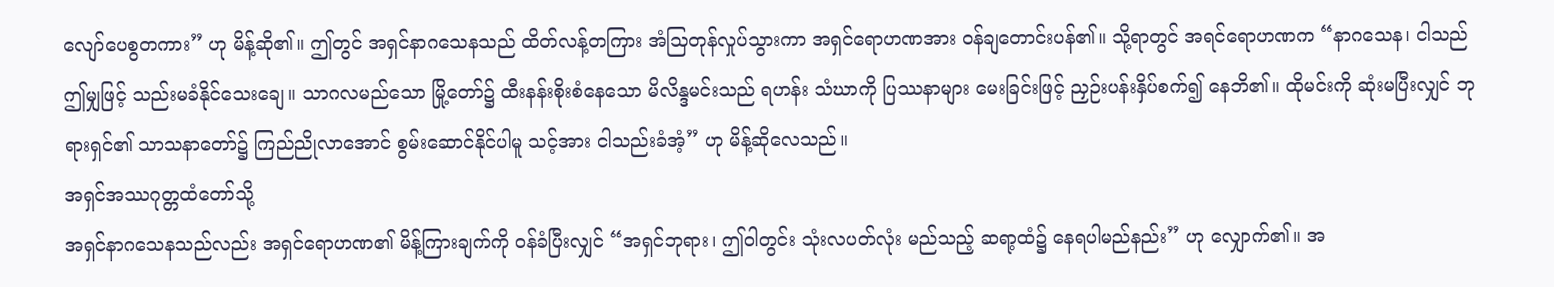လျော်ပေစွတကား” ဟု မိန့်ဆို၏။ ဤတွင် အရှင်နာဂသေနသည် ထိတ်လန့်တကြား အံသြတုန်လှုပ်သွားကာ အရှင်ရောဟဏအား ဝန်ချတောင်းပန်၏။ သို့ရာတွင် အရင်ရောဟဏက “နာဂသေန၊ ငါသည် ဤမျှဖြင့် သည်းမခံနိုင်သေးချေ။ သာဂလမည်သော မြို့တော်၌ ထီးနန်းစိုးစံနေသော မိလိန္ဒမင်းသည် ရဟန်း သံဃာကို ပြဿနာများ မေးခြင်းဖြင့် ညှဉ်းပန်းနှိပ်စက်၍ နေဘိ၏။ ထိုမင်းကို ဆုံးမပြီးလျှင် ဘုရားရှင်၏ သာသနာတော်၌ ကြည်ညိုလာအောင် စွမ်းဆောင်နိုင်ပါမူ သင့်အား ငါသည်းခံအံ့” ဟု မိန့်ဆိုလေသည်။
အရှင်အဿဂုတ္တထံတော်သို့
အရှင်နာဂသေနသည်လည်း အရှင်ရောဟဏ၏ မိန့်ကြားချက်ကို ဝန်ခံပြီးလျှင် “အရှင်ဘုရား၊ ဤဝါတွင်း သုံးလပတ်လုံး မည်သည့် ဆရာ့ထံ၌ နေရပါမည်နည်း” ဟု လျှောက်၏။ အ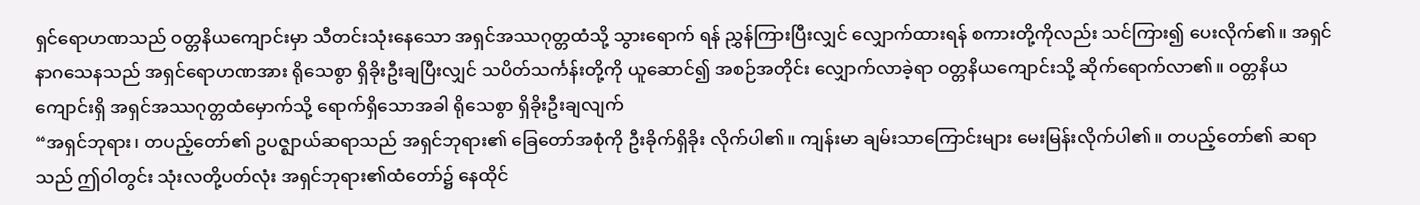ရှင်ရောဟဏသည် ဝတ္တနိယကျောင်းမှာ သီတင်းသုံးနေသော အရှင်အဿဂုတ္တထံသို့ သွားရောက် ရန် ညွှန်ကြားပြီးလျှင် လျှောက်ထားရန် စကားတို့ကိုလည်း သင်ကြား၍ ပေးလိုက်၏။ အရှင် နာဂသေနသည် အရှင်ရောဟဏအား ရိုသေစွာ ရှိခိုးဦးချပြီးလျှင် သပိတ်သင်္ကန်းတို့ကို ယူဆောင်၍ အစဉ်အတိုင်း လျှောက်လာခဲ့ရာ ဝတ္တနိယကျောင်းသို့ ဆိုက်ရောက်လာ၏။ ဝတ္တနိယ ကျောင်းရှိ အရှင်အဿဂုတ္တထံမှောက်သို့ ရောက်ရှိသောအခါ ရိုသေစွာ ရှိခိုးဦးချလျက်
“အရှင်ဘုရား၊ တပည့်တော်၏ ဥပဇ္ဈာယ်ဆရာသည် အရှင်ဘုရား၏ ခြေတော်အစုံကို ဦးခိုက်ရှိခိုး လိုက်ပါ၏။ ကျန်းမာ ချမ်းသာကြောင်းများ မေးမြန်းလိုက်ပါ၏။ တပည့်တော်၏ ဆရာသည် ဤဝါတွင်း သုံးလတို့ပတ်လုံး အရှင်ဘုရား၏ထံတော်၌ နေထိုင်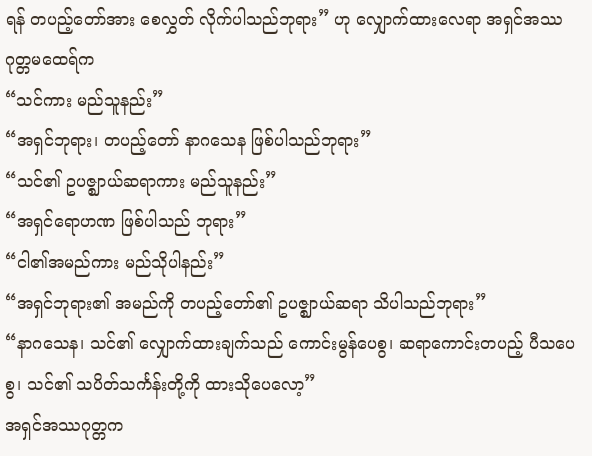ရန် တပည့်တော်အား စေလွှတ် လိုက်ပါသည်ဘုရား” ဟု လျှောက်ထားလေရာ အရှင်အဿဂုတ္တမထေရ်က
“သင်ကား မည်သူနည်း”
“အရှင်ဘုရား၊ တပည့်တော် နာဂသေန ဖြစ်ပါသည်ဘုရား”
“သင်၏ ဥပဇ္ဈာယ်ဆရာကား မည်သူနည်း”
“အရှင်ရောဟဏ ဖြစ်ပါသည် ဘုရား”
“ငါ၏အမည်ကား မည်သိုပါနည်း”
“အရှင်ဘုရား၏ အမည်ကို တပည့်တော်၏ ဥပဇ္ဈာယ်ဆရာ သိပါသည်ဘုရား”
“နာဂသေန၊ သင်၏ လျှောက်ထားချက်သည် ကောင်းမွန်ပေစွ၊ ဆရာကောင်းတပည့် ပီသပေစွ၊ သင်၏ သပိတ်သင်္ကန်းတို့ကို ထားသိုပေလော့”
အရှင်အဿဂုတ္တက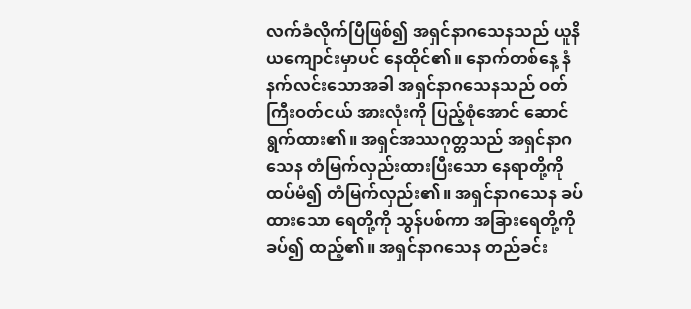လက်ခံလိုက်ပြီဖြစ်၍ အရှင်နာဂသေနသည် ယူနိယကျောင်းမှာပင် နေထိုင်၏။ နောက်တစ်နေ့ နံနက်လင်းသောအခါ အရှင်နာဂသေနသည် ဝတ်ကြီးဝတ်ငယ် အားလုံးကို ပြည့်စုံအောင် ဆောင်ရွက်ထား၏။ အရှင်အဿဂုတ္တသည် အရှင်နာဂသေန တံမြက်လှည်းထားပြီးသော နေရာတို့ကို ထပ်မံ၍ တံမြက်လှည်း၏။ အရှင်နာဂသေန ခပ်ထားသော ရေတို့ကို သွန်ပစ်ကာ အခြားရေတို့ကို ခပ်၍ ထည့်၏။ အရှင်နာဂသေန တည်ခင်း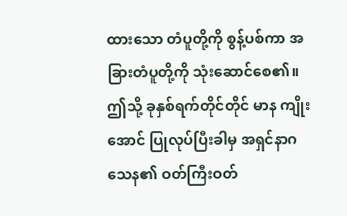ထားသော တံပူတို့ကို စွန့်ပစ်ကာ အခြားတံပူတို့ကို သုံးဆောင်စေ၏။ ဤသို့ ခုနှစ်ရက်တိုင်တိုင် မာန ကျိုးအောင် ပြုလုပ်ပြီးခါမှ အရှင်နာဂသေန၏ ဝတ်ကြီးဝတ်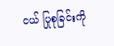ငယ် ပြုစုခြင်းကို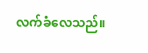လက်ခံလေသည်။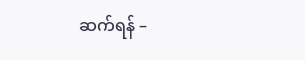ဆက်ရန် –